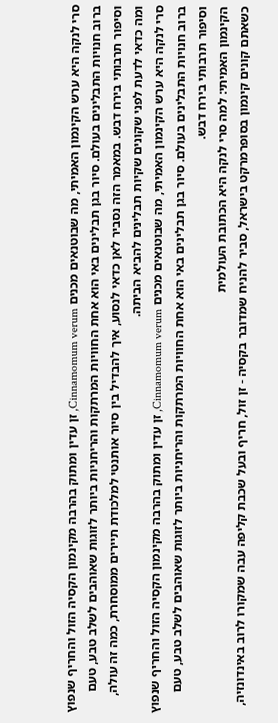סרי לנקה היא ערש הקינמון האמיתי, מה שבוטנאים מכנים Cinnamomum verum, זן עדין ומתוק בהרבה מקינמון הקסיה הזול והחריף שנפוץ ברוב חנויות התבלינים בעולם. סיור בגן תבלינים באי הוא אחת החוויות המרתקות והריחניות ביותר לזוגות שאוהבים לשלב טבע, טעם וסיפור תרבותי בירח דבש. במאמר הזה נסביר לאן כדאי לנסוע, איך להבדיל בין סיור אותנטי למלכודת תיירים ממוסחרת, כמה זה עולה, ומה כדאי לדעת לפני שקונים שקיות תבלינים להביא הביתה.
סרי לנקה היא ערש הקינמון האמיתי, מה שבוטנאים מכנים Cinnamomum verum, זן עדין ומתוק בהרבה מקינמון הקסיה הזול והחריף שנפוץ ברוב חנויות התבלינים בעולם. סיור בגן תבלינים באי הוא אחת החוויות המרתקות והריחניות ביותר לזוגות שאוהבים לשלב טבע, טעם וסיפור תרבותי בירח דבש.
הקינמון האמיתי: למה סרי לנקה היא הכתובת העולמית
כשאתם קונים קינמון בסופרמרקט בישראל, סביר להניח שמדובר בקסיה - זן זול, חריף ובעל שכבת קליפה עבה שמקורו לרוב באינדונזיה,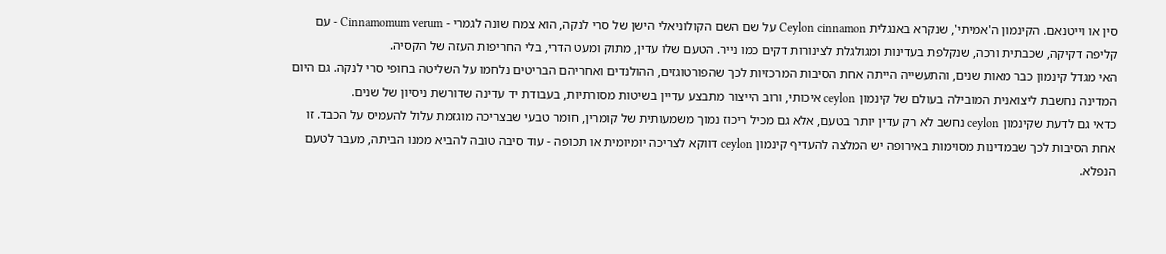סין או וייטנאם. הקינמון ה'אמיתי', שנקרא באנגלית Ceylon cinnamon על שם השם הקולוניאלי הישן של סרי לנקה, הוא צמח שונה לגמרי - Cinnamomum verum - עם קליפה דקיקה, שכבתית ורכה, שנקלפת בעדינות ומגולגלת לצינורות דקים כמו נייר. הטעם שלו עדין, מתוק ומעט הדרי, בלי החריפות העזה של הקסיה.
האי מגדל קינמון כבר מאות שנים, והתעשייה הייתה אחת הסיבות המרכזיות לכך שהפורטוגזים, ההולנדים ואחריהם הבריטים נלחמו על השליטה בחופי סרי לנקה. גם היום המדינה נחשבת ליצואנית המובילה בעולם של קינמון ceylon איכותי, ורוב הייצור מתבצע עדיין בשיטות מסורתיות, בעבודת יד עדינה שדורשת ניסיון של שנים.
כדאי גם לדעת שקינמון ceylon נחשב לא רק עדין יותר בטעם, אלא גם מכיל ריכוז נמוך משמעותית של קומרין, חומר טבעי שבצריכה מוגזמת עלול להעמיס על הכבד. זו אחת הסיבות לכך שבמדינות מסוימות באירופה יש המלצה להעדיף קינמון ceylon דווקא לצריכה יומיומית או תכופה - עוד סיבה טובה להביא ממנו הביתה, מעבר לטעם הנפלא.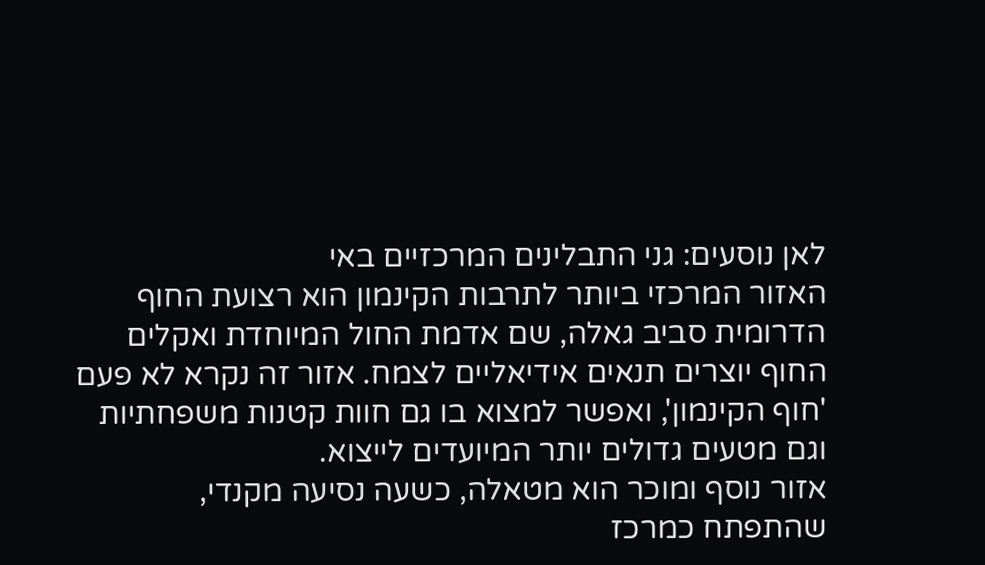לאן נוסעים: גני התבלינים המרכזיים באי
האזור המרכזי ביותר לתרבות הקינמון הוא רצועת החוף הדרומית סביב גאלה, שם אדמת החול המיוחדת ואקלים החוף יוצרים תנאים אידיאליים לצמח. אזור זה נקרא לא פעם 'חוף הקינמון', ואפשר למצוא בו גם חוות קטנות משפחתיות וגם מטעים גדולים יותר המיועדים לייצוא.
אזור נוסף ומוכר הוא מטאלה, כשעה נסיעה מקנדי, שהתפתח כמרכז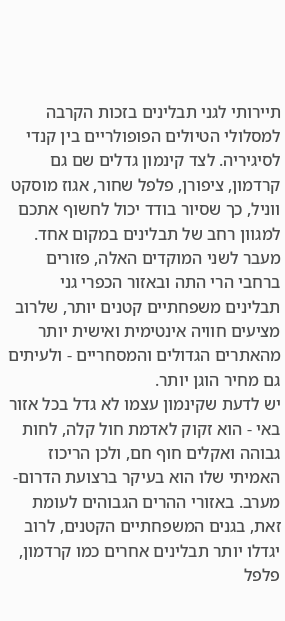תיירותי לגני תבלינים בזכות הקרבה למסלולי הטיולים הפופולריים בין קנדי לסיגיריה. לצד קינמון גדלים שם גם קרדמון, ציפורן, פלפל שחור, אגוז מוסקט ווניל, כך שסיור בודד יכול לחשוף אתכם למגוון רחב של תבלינים במקום אחד.
מעבר לשני המוקדים האלה, פזורים ברחבי הרי התה ובאזור הכפרי גני תבלינים משפחתיים קטנים יותר, שלרוב מציעים חוויה אינטימית ואישית יותר מהאתרים הגדולים והמסחריים - ולעיתים גם מחיר הוגן יותר.
יש לדעת שקינמון עצמו לא גדל בכל אזור באי - הוא זקוק לאדמת חול קלה, לחות גבוהה ואקלים חוף חם, ולכן הריכוז האמיתי שלו הוא בעיקר ברצועת הדרום-מערב. באזורי ההרים הגבוהים לעומת זאת, בגנים המשפחתיים הקטנים, לרוב יגדלו יותר תבלינים אחרים כמו קרדמון, פלפל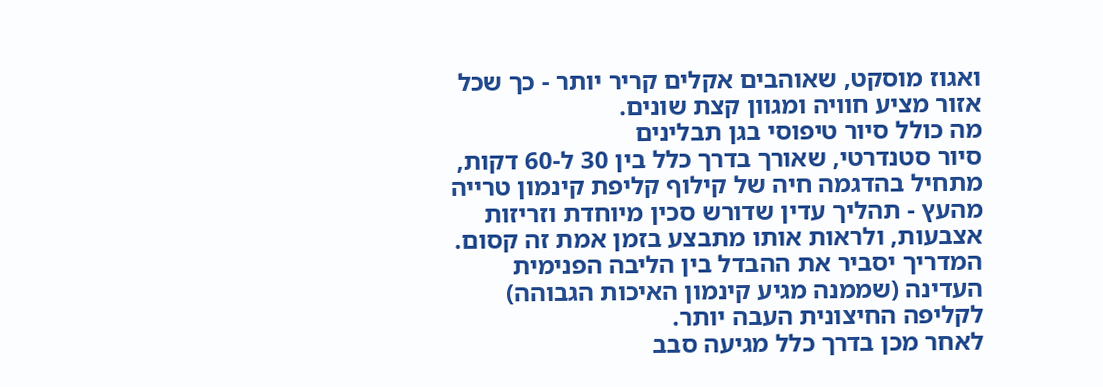ואגוז מוסקט, שאוהבים אקלים קריר יותר - כך שכל אזור מציע חוויה ומגוון קצת שונים.
מה כולל סיור טיפוסי בגן תבלינים
סיור סטנדרטי, שאורך בדרך כלל בין 30 ל-60 דקות, מתחיל בהדגמה חיה של קילוף קליפת קינמון טרייה מהעץ - תהליך עדין שדורש סכין מיוחדת וזריזות אצבעות, ולראות אותו מתבצע בזמן אמת זה קסום. המדריך יסביר את ההבדל בין הליבה הפנימית העדינה (שממנה מגיע קינמון האיכות הגבוהה) לקליפה החיצונית העבה יותר.
לאחר מכן בדרך כלל מגיעה סבב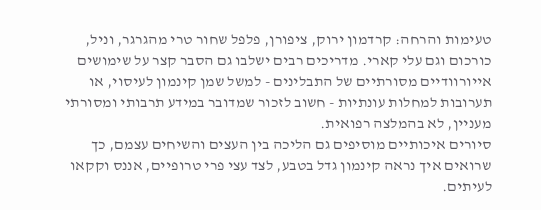טעימות והרחה: קרדמון ירוק, ציפורן, פלפל שחור טרי מהגרגר, וניל, כורכום וגם עלי קארי. מדריכים רבים ישלבו גם הסבר קצר על שימושים אייורוודיים מסורתיים של התבלינים - למשל שמן קינמון לעיסוי, או תערובות למחלות עונתיות - חשוב לזכור שמדובר במידע תרבותי ומסורתי מעניין, לא בהמלצה רפואית.
סיורים איכותיים מוסיפים גם הליכה בין העצים והשיחים עצמם, כך שרואים איך נראה קינמון גדל בטבע, לצד עצי פרי טרופיים, אננס וקקאו לעיתים.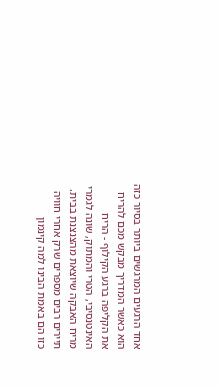אחד הרגעים המרגשים ביותר בסיור כזה הוא כאשר המדריך מבקש מכם להריח את הקליפה ברגע הקילוף - הריח האינטנסיבי, הטרי והמתוק, שונה לגמרי מריח האבקה שיוצאת מהצנצנת בבית. תיירים רבים מספרים שרק אחרי חוויה כזו הם באמת הבינו למה קינמון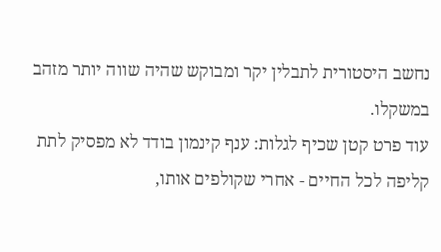נחשב היסטורית לתבלין יקר ומבוקש שהיה שווה יותר מזהב במשקלו.
עוד פרט קטן שכיף לגלות: ענף קינמון בודד לא מפסיק לתת קליפה לכל החיים - אחרי שקולפים אותו,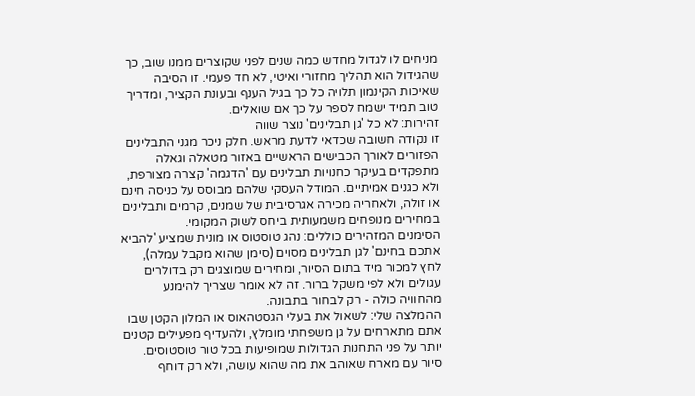מניחים לו לגדול מחדש כמה שנים לפני שקוצרים ממנו שוב, כך שהגידול הוא תהליך מחזורי ואיטי, לא חד פעמי. זו הסיבה שאיכות הקינמון תלויה כל כך בגיל הענף ובעונת הקציר, ומדריך טוב תמיד ישמח לספר על כך אם שואלים.
זהירות: לא כל 'גן תבלינים' נוצר שווה
זו נקודה חשובה שכדאי לדעת מראש. חלק ניכר מגני התבלינים הפזורים לאורך הכבישים הראשיים באזור מטאלה וגאלה מתפקדים בעיקר כחנויות תבלינים עם 'הדגמה' קצרה מצורפת, ולא כגנים אמיתיים. המודל העסקי שלהם מבוסס על כניסה חינם או זולה, ולאחריה מכירה אגרסיבית של שמנים, קרמים ותבלינים במחירים מנופחים משמעותית ביחס לשוק המקומי.
הסימנים המזהירים כוללים: נהג טוסטוס או מונית שמציע 'להביא אתכם בחינם' לגן תבלינים מסוים (סימן שהוא מקבל עמלה), לחץ למכור מיד בתום הסיור, ומחירים שמוצגים רק בדולרים עגולים ולא לפי משקל ברור. זה לא אומר שצריך להימנע מהחוויה כולה - רק לבחור בתבונה.
ההמלצה שלי: לשאול את בעלי הגסטהאוס או המלון הקטן שבו אתם מתארחים על גן משפחתי מומלץ, ולהעדיף מפעילים קטנים יותר על פני התחנות הגדולות שמופיעות בכל טור טוסטוסים. סיור עם מארח שאוהב את מה שהוא עושה, ולא רק דוחף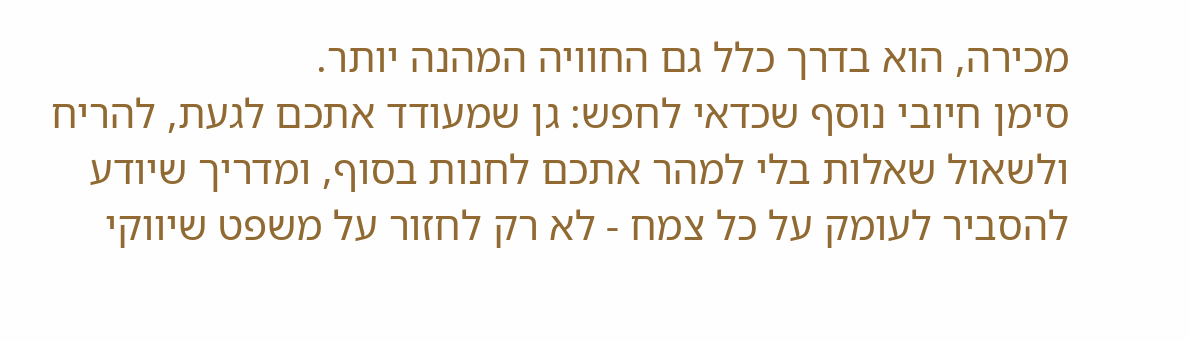מכירה, הוא בדרך כלל גם החוויה המהנה יותר.
סימן חיובי נוסף שכדאי לחפש: גן שמעודד אתכם לגעת, להריח ולשאול שאלות בלי למהר אתכם לחנות בסוף, ומדריך שיודע להסביר לעומק על כל צמח - לא רק לחזור על משפט שיווקי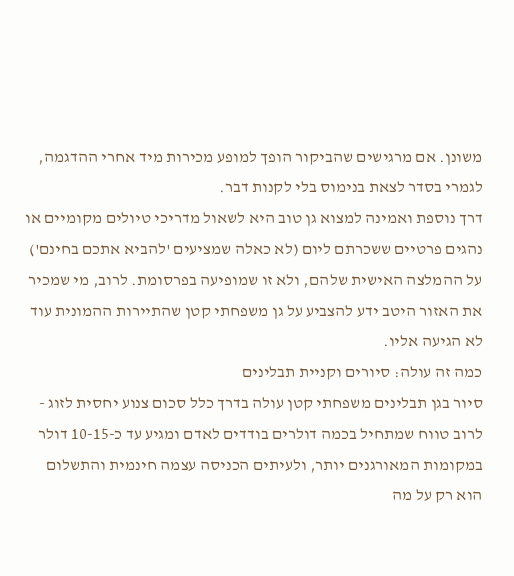משונן. אם מרגישים שהביקור הופך למופע מכירות מיד אחרי ההדגמה, לגמרי בסדר לצאת בנימוס בלי לקנות דבר.
דרך נוספת ואמינה למצוא גן טוב היא לשאול מדריכי טיולים מקומיים או נהגים פרטיים ששכרתם ליום (לא כאלה שמציעים 'להביא אתכם בחינם') על ההמלצה האישית שלהם, ולא זו שמופיעה בפרסומת. לרוב, מי שמכיר את האזור היטב ידע להצביע על גן משפחתי קטן שהתיירות ההמונית עוד לא הגיעה אליו.
כמה זה עולה: סיורים וקניית תבלינים
סיור בגן תבלינים משפחתי קטן עולה בדרך כלל סכום צנוע יחסית לזוג - לרוב טווח שמתחיל בכמה דולרים בודדים לאדם ומגיע עד כ-10-15 דולר במקומות המאורגנים יותר, ולעיתים הכניסה עצמה חינמית והתשלום הוא רק על מה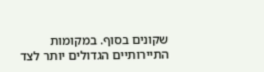שקונים בסוף. במקומות התיירותיים הגדולים יותר לצד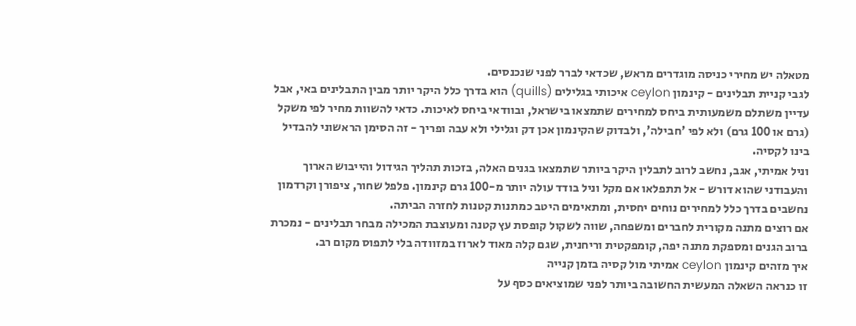מטאלה יש מחירי כניסה מוגדרים מראש, שכדאי לברר לפני שנכנסים.
לגבי קניית תבלינים - קינמון ceylon איכותי בגלילים (quills) הוא בדרך כלל היקר יותר מבין התבלינים באי, אבל עדיין משתלם משמעותית ביחס למחירים שתמצאו בישראל, ובוודאי ביחס לאיכות. כדאי להשוות מחיר לפי משקל (גרם או 100 גרם) ולא לפי 'חבילה', ולבדוק שהקינמון אכן דק וגלילי ולא עבה ופריך - זה הסימן הראשוני להבדיל בינו לקסיה.
וניל אמיתי, אגב, נחשב לרוב לתבלין היקר ביותר שתמצאו בגנים האלה, בזכות תהליך הגידול והייבוש הארוך והעבודני שהוא דורש - אל תתפלאו אם מקל וניל בודד עולה יותר מ-100 גרם קינמון. פלפל שחור, ציפורן וקרדמון נחשבים בדרך כלל למחירים נוחים יחסית, ומתאימים היטב כמתנות קטנות לחזרה הביתה.
אם רוצים מתנה מקורית לחברים ומשפחה, שווה לשקול קופסת עץ קטנה ומעוצבת המכילה מבחר תבלינים - נמכרת ברוב הגנים ומספקת מתנה יפה, קומפקטית וריחנית, שגם קלה מאוד לארוז במזוודה בלי לתפוס מקום רב.
איך מזהים קינמון ceylon אמיתי מול קסיה בזמן קנייה
זו כנראה השאלה המעשית החשובה ביותר לפני שמוציאים כסף על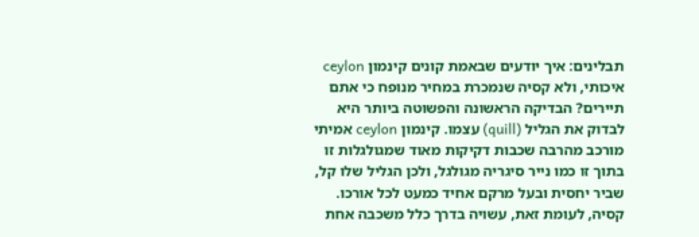תבלינים: איך יודעים שבאמת קונים קינמון ceylon איכותי, ולא קסיה שנמכרת במחיר מנופח כי אתם תיירים? הבדיקה הראשונה והפשוטה ביותר היא לבדוק את הגליל (quill) עצמו. קינמון ceylon אמיתי מורכב מהרבה שכבות דקיקות מאוד שמגולגלות זו בתוך זו כמו נייר סיגריה מגולגל, ולכן הגליל שלו קל, שביר יחסית ובעל מרקם אחיד כמעט לכל אורכו. קסיה, לעומת זאת, עשויה בדרך כלל משכבה אחת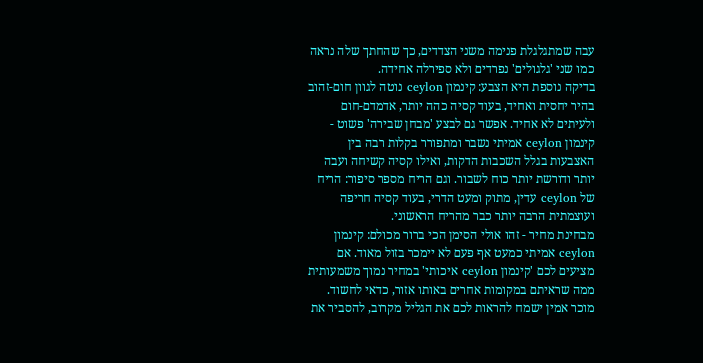עבה שמתגלגלת פנימה משני הצדדים, כך שהחתך שלה נראה כמו שני 'גלגולים' נפרדים ולא ספירלה אחידה.
בדיקה נוספת היא הצבע: קינמון ceylon נוטה לגוון חום-זהוב בהיר יחסית ואחיד, בעוד קסיה כהה יותר, אדמדם-חום ולעיתים לא אחיד. אפשר גם לבצע 'מבחן שבירה' פשוט - קינמון ceylon אמיתי נשבר ומתפורר בקלות רבה בין האצבעות בגלל השכבות הדקות, ואילו קסיה קשיחה ועבה יותר ודורשת יותר כוח לשבור. וגם הריח מספר סיפור: הריח של ceylon עדין, מתוק ומעט הדרי, בעוד קסיה חריפה ועוצמתית הרבה יותר כבר מהריח הראשוני.
מבחינת מחיר - זהו אולי הסימן הכי ברור מכולם: קינמון ceylon אמיתי כמעט אף פעם לא יימכר בזול מאוד. אם מציעים לכם 'קינמון ceylon איכותי' במחיר נמוך משמעותית ממה שראיתם במקומות אחרים באותו אזור, כדאי לחשוד. מוכר אמין ישמח להראות לכם את הגליל מקרוב, להסביר את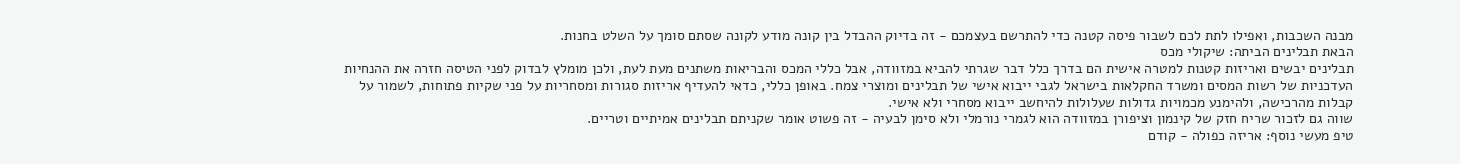מבנה השכבות, ואפילו לתת לכם לשבור פיסה קטנה כדי להתרשם בעצמכם - זה בדיוק ההבדל בין קונה מודע לקונה שסתם סומך על השלט בחנות.
הבאת תבלינים הביתה: שיקולי מכס
תבלינים יבשים ואריזות קטנות למטרה אישית הם בדרך כלל דבר שגרתי להביא במזוודה, אבל כללי המכס והבריאות משתנים מעת לעת, ולכן מומלץ לבדוק לפני הטיסה חזרה את ההנחיות העדכניות של רשות המסים ומשרד החקלאות בישראל לגבי ייבוא אישי של תבלינים ומוצרי צמח. באופן כללי, כדאי להעדיף אריזות סגורות ומסחריות על פני שקיות פתוחות, לשמור על קבלות מהרכישה, ולהימנע מכמויות גדולות שעלולות להיחשב ייבוא מסחרי ולא אישי.
שווה גם לזכור שריח חזק של קינמון וציפורן במזוודה הוא לגמרי נורמלי ולא סימן לבעיה - זה פשוט אומר שקניתם תבלינים אמיתיים וטריים.
טיפ מעשי נוסף: אריזה כפולה - קודם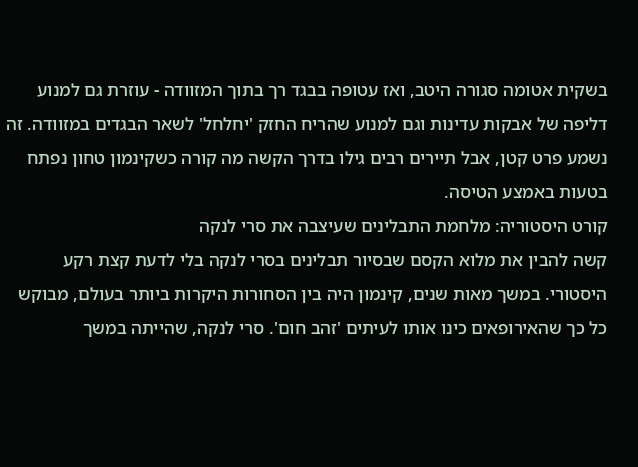בשקית אטומה סגורה היטב, ואז עטופה בבגד רך בתוך המזוודה - עוזרת גם למנוע דליפה של אבקות עדינות וגם למנוע שהריח החזק 'יחלחל' לשאר הבגדים במזוודה. זה נשמע פרט קטן, אבל תיירים רבים גילו בדרך הקשה מה קורה כשקינמון טחון נפתח בטעות באמצע הטיסה.
קורט היסטוריה: מלחמת התבלינים שעיצבה את סרי לנקה
קשה להבין את מלוא הקסם שבסיור תבלינים בסרי לנקה בלי לדעת קצת רקע היסטורי. במשך מאות שנים, קינמון היה בין הסחורות היקרות ביותר בעולם, מבוקש כל כך שהאירופאים כינו אותו לעיתים 'זהב חום'. סרי לנקה, שהייתה במשך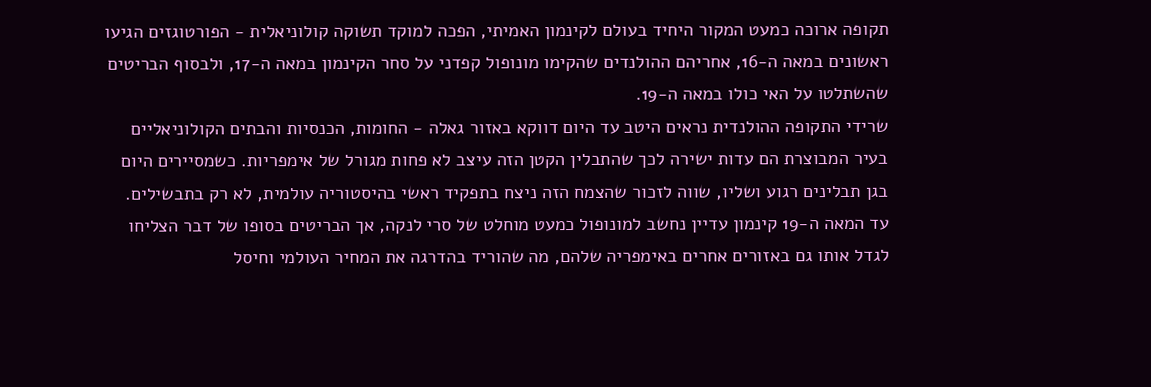תקופה ארוכה כמעט המקור היחיד בעולם לקינמון האמיתי, הפכה למוקד תשוקה קולוניאלית - הפורטוגזים הגיעו ראשונים במאה ה-16, אחריהם ההולנדים שהקימו מונופול קפדני על סחר הקינמון במאה ה-17, ולבסוף הבריטים שהשתלטו על האי כולו במאה ה-19.
שרידי התקופה ההולנדית נראים היטב עד היום דווקא באזור גאלה - החומות, הכנסיות והבתים הקולוניאליים בעיר המבוצרת הם עדות ישירה לכך שהתבלין הקטן הזה עיצב לא פחות מגורל של אימפריות. כשמסיירים היום בגן תבלינים רגוע ושליו, שווה לזכור שהצמח הזה ניצח בתפקיד ראשי בהיסטוריה עולמית, לא רק בתבשילים.
עד המאה ה-19 קינמון עדיין נחשב למונופול כמעט מוחלט של סרי לנקה, אך הבריטים בסופו של דבר הצליחו לגדל אותו גם באזורים אחרים באימפריה שלהם, מה שהוריד בהדרגה את המחיר העולמי וחיסל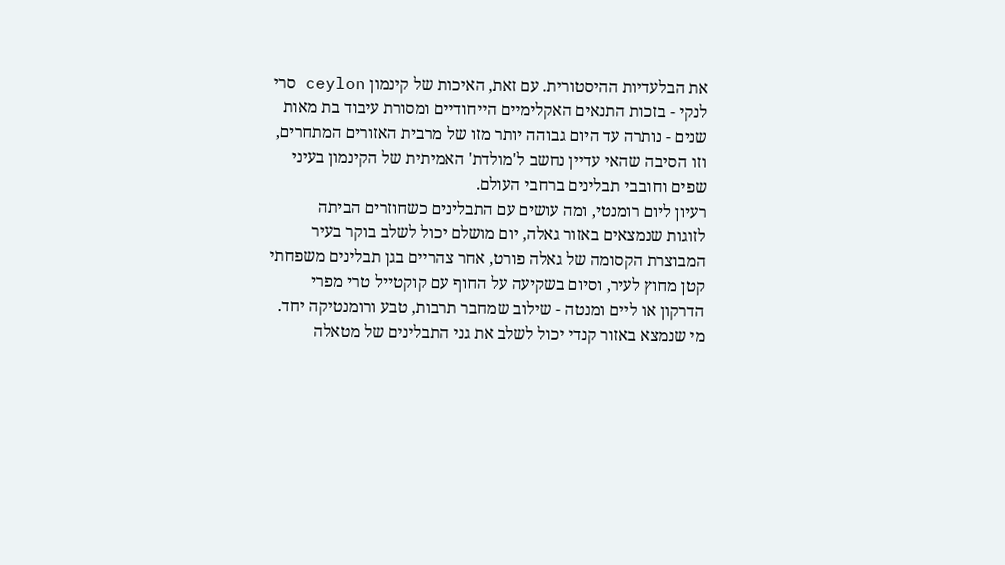את הבלעדיות ההיסטורית. עם זאת, האיכות של קינמון ceylon סרי לנקי - בזכות התנאים האקלימיים הייחודיים ומסורת עיבוד בת מאות שנים - נותרה עד היום גבוהה יותר מזו של מרבית האזורים המתחרים, וזו הסיבה שהאי עדיין נחשב ל'מולדת' האמיתית של הקינמון בעיני שפים וחובבי תבלינים ברחבי העולם.
רעיון ליום רומנטי, ומה עושים עם התבלינים כשחוזרים הביתה
לזוגות שנמצאים באזור גאלה, יום מושלם יכול לשלב בוקר בעיר המבוצרת הקסומה של גאלה פורט, אחר צהריים בגן תבלינים משפחתי קטן מחוץ לעיר, וסיום בשקיעה על החוף עם קוקטייל טרי מפרי הדרקון או ליים ומנטה - שילוב שמחבר תרבות, טבע ורומנטיקה יחד.
מי שנמצא באזור קנדי יכול לשלב את גני התבלינים של מטאלה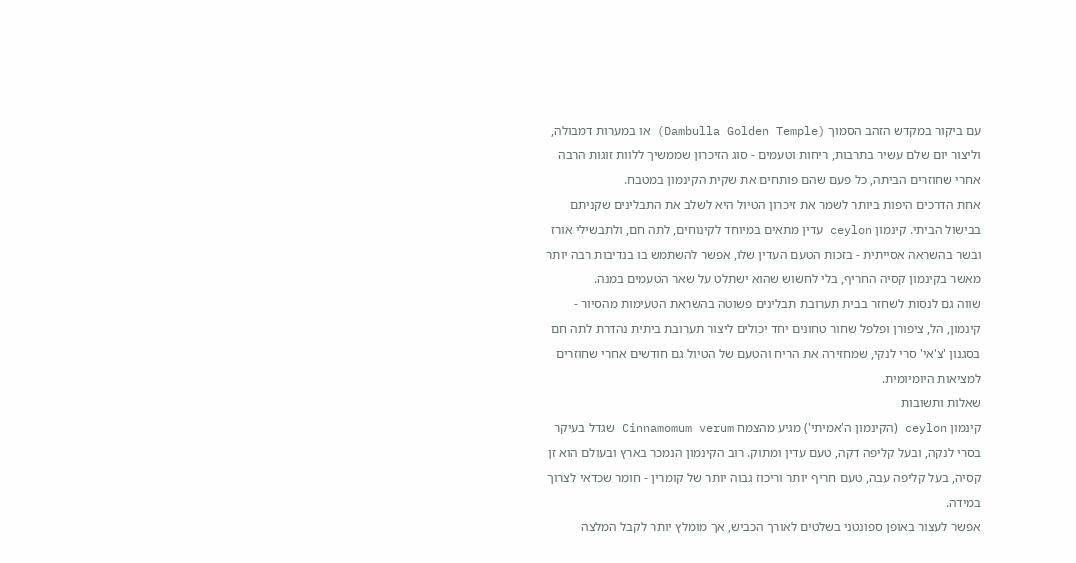עם ביקור במקדש הזהב הסמוך (Dambulla Golden Temple) או במערות דמבולה, וליצור יום שלם עשיר בתרבות, ריחות וטעמים - סוג הזיכרון שממשיך ללוות זוגות הרבה אחרי שחוזרים הביתה, כל פעם שהם פותחים את שקית הקינמון במטבח.
אחת הדרכים היפות ביותר לשמר את זיכרון הטיול היא לשלב את התבלינים שקניתם בבישול הביתי. קינמון ceylon עדין מתאים במיוחד לקינוחים, לתה חם, ולתבשילי אורז ובשר בהשראה אסייתית - בזכות הטעם העדין שלו, אפשר להשתמש בו בנדיבות רבה יותר מאשר בקינמון קסיה החריף, בלי לחשוש שהוא ישתלט על שאר הטעמים במנה.
שווה גם לנסות לשחזר בבית תערובת תבלינים פשוטה בהשראת הטעימות מהסיור - קינמון, הל, ציפורן ופלפל שחור טחונים יחד יכולים ליצור תערובת ביתית נהדרת לתה חם בסגנון 'צ'אי' סרי לנקי, שמחזירה את הריח והטעם של הטיול גם חודשים אחרי שחוזרים למציאות היומיומית.
שאלות ותשובות
קינמון ceylon (הקינמון ה'אמיתי') מגיע מהצמח Cinnamomum verum שגדל בעיקר בסרי לנקה, ובעל קליפה דקה, טעם עדין ומתוק. רוב הקינמון הנמכר בארץ ובעולם הוא זן קסיה, בעל קליפה עבה, טעם חריף יותר וריכוז גבוה יותר של קומרין - חומר שכדאי לצרוך במידה.
אפשר לעצור באופן ספונטני בשלטים לאורך הכביש, אך מומלץ יותר לקבל המלצה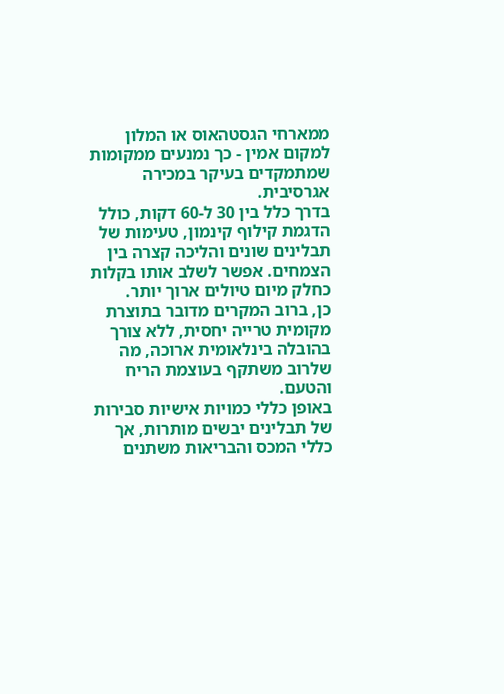ממארחי הגסטהאוס או המלון למקום אמין - כך נמנעים ממקומות שמתמקדים בעיקר במכירה אגרסיבית.
בדרך כלל בין 30 ל-60 דקות, כולל הדגמת קילוף קינמון, טעימות של תבלינים שונים והליכה קצרה בין הצמחים. אפשר לשלב אותו בקלות כחלק מיום טיולים ארוך יותר.
כן, ברוב המקרים מדובר בתוצרת מקומית טרייה יחסית, ללא צורך בהובלה בינלאומית ארוכה, מה שלרוב משתקף בעוצמת הריח והטעם.
באופן כללי כמויות אישיות סבירות של תבלינים יבשים מותרות, אך כללי המכס והבריאות משתנים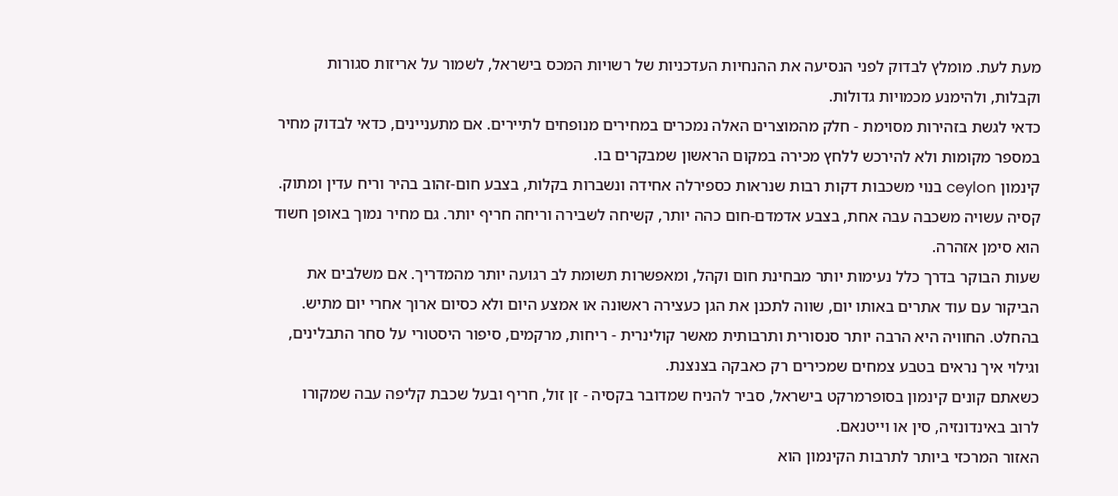מעת לעת. מומלץ לבדוק לפני הנסיעה את ההנחיות העדכניות של רשויות המכס בישראל, לשמור על אריזות סגורות וקבלות, ולהימנע מכמויות גדולות.
כדאי לגשת בזהירות מסוימת - חלק מהמוצרים האלה נמכרים במחירים מנופחים לתיירים. אם מתעניינים, כדאי לבדוק מחיר במספר מקומות ולא להירכש ללחץ מכירה במקום הראשון שמבקרים בו.
קינמון ceylon בנוי משכבות דקות רבות שנראות כספירלה אחידה ונשברות בקלות, בצבע חום-זהוב בהיר וריח עדין ומתוק. קסיה עשויה משכבה עבה אחת, בצבע אדמדם-חום כהה יותר, קשיחה לשבירה וריחה חריף יותר. גם מחיר נמוך באופן חשוד הוא סימן אזהרה.
שעות הבוקר בדרך כלל נעימות יותר מבחינת חום וקהל, ומאפשרות תשומת לב רגועה יותר מהמדריך. אם משלבים את הביקור עם עוד אתרים באותו יום, שווה לתכנן את הגן כעצירה ראשונה או אמצע היום ולא כסיום ארוך אחרי יום מתיש.
בהחלט. החוויה היא הרבה יותר סנסורית ותרבותית מאשר קולינרית - ריחות, מרקמים, סיפור היסטורי על סחר התבלינים, וגילוי איך נראים בטבע צמחים שמכירים רק כאבקה בצנצנת.
כשאתם קונים קינמון בסופרמרקט בישראל, סביר להניח שמדובר בקסיה - זן זול, חריף ובעל שכבת קליפה עבה שמקורו לרוב באינדונזיה, סין או וייטנאם.
האזור המרכזי ביותר לתרבות הקינמון הוא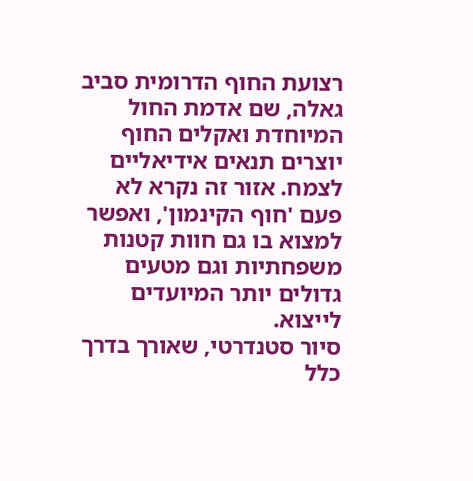רצועת החוף הדרומית סביב גאלה, שם אדמת החול המיוחדת ואקלים החוף יוצרים תנאים אידיאליים לצמח. אזור זה נקרא לא פעם 'חוף הקינמון', ואפשר למצוא בו גם חוות קטנות משפחתיות וגם מטעים גדולים יותר המיועדים לייצוא.
סיור סטנדרטי, שאורך בדרך כלל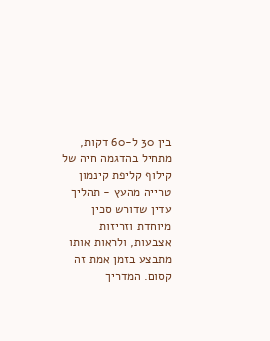בין 30 ל-60 דקות, מתחיל בהדגמה חיה של קילוף קליפת קינמון טרייה מהעץ - תהליך עדין שדורש סכין מיוחדת וזריזות אצבעות, ולראות אותו מתבצע בזמן אמת זה קסום. המדריך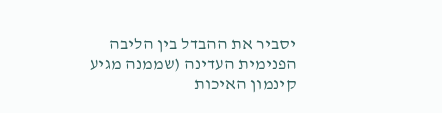יסביר את ההבדל בין הליבה הפנימית העדינה (שממנה מגיע קינמון האיכות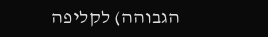הגבוהה) לקליפה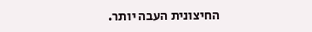החיצונית העבה יותר.